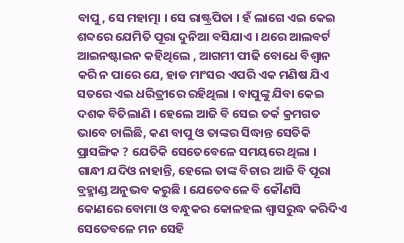ବାପୁ, ସେ ମହାତ୍ମା । ସେ ରାଷ୍ଟ୍ରପିତା । ହଁ ଲାଗେ ଏଇ କେଇ ଶବ୍ଦରେ ଯେମିତି ପୂରା ଦୁନିଆ ବସିଯାଏ । ଥରେ ଆଲବର୍ଟ ଆଇନଷ୍ଟାଇନ କହିଥିଲେ , ଆଗମୀ ପୀଢି ବୋଧେ ବିଶ୍ବାନ କରି ନ ପାରେ ଯେ, ହାଡ ମାଂସର ଏପରି ଏକ ମଣିଷ ଯିଏ ସତରେ ଏଇ ଧରିତ୍ରୀରେ ରହିଥିଲା । ବାପୁଙ୍କୁ ଯିବା କେଇ ଦଶକ ବିତିଲାଣି । ହେଲେ ଆଜି ବି ସେଇ ତର୍କ କ୍ରମଗତ ଭାବେ ଚାଲିଛି, କଣ ବାପୁ ଓ ତାଙ୍କର ସିଦ୍ଧାନ୍ତ ସେତିକି ପ୍ରାସଙ୍ଗିକ ? ଯେତିକି ସେତେବେଳେ ସମୟରେ ଥିଲା ।
ଗାନ୍ଧୀ ଯଦିଓ ନାହାନ୍ତି, ହେଲେ ତାଙ୍କ ବିଚାର ଆଜି ବି ପୂରା ବ୍ରହ୍ମାଣ୍ଡ ଅନୁଭବ କରୁଛି । ଯେତେବଳେ ବି କୌଣସି କୋଣରେ ବୋମା ଓ ବନ୍ଧୁକର କୋଳହଲ ଶ୍ବାସରୁଦ୍ଧ କରିଦିଏ ସେତେବଳେ ମନ ସେହି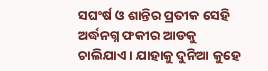ସଘଂର୍ଷ ଓ ଶାନ୍ତିର ପ୍ରତୀକ ସେହି ଅର୍ଦ୍ଧନଗ୍ନ ଫକୀର ଆଡକୁ ଚାଲିଯାଏ । ଯାହାକୁ ଦୁନିଆ କୁହେ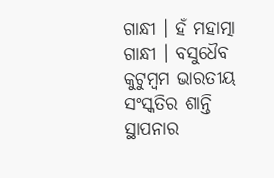ଗାନ୍ଧୀ । ହଁ ମହାତ୍ମା ଗାନ୍ଧୀ । ବସୁଧୈବ କୁଟୁମ୍ବମ ଭାରତୀୟ ସଂସ୍କତିର ଶାନ୍ତି ସ୍ଥାପନାର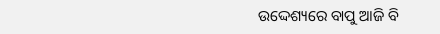ଉଦ୍ଦେଶ୍ୟରେ ବାପୁ ଆଜି ବି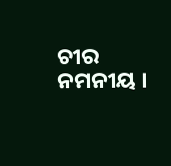ଚୀର ନମନୀୟ ।